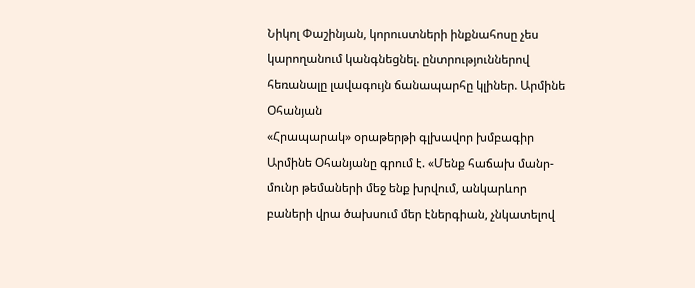Նիկոլ Փաշինյան, կորուստների ինքնահոսը չես կարողանում կանգնեցնել. ընտրություններով հեռանալը լավագույն ճանապարհը կլիներ. Արմինե Օհանյան
«Հրապարակ» օրաթերթի գլխավոր խմբագիր Արմինե Օհանյանը գրում է. «Մենք հաճախ մանր-մունր թեմաների մեջ ենք խրվում, անկարևոր բաների վրա ծախսում մեր էներգիան, չնկատելով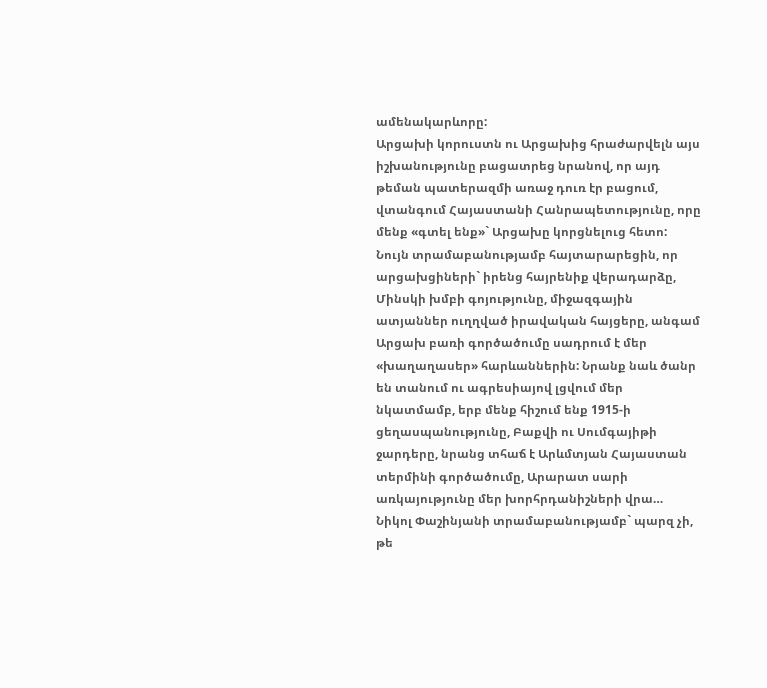ամենակարևորը:
Արցախի կորուստն ու Արցախից հրաժարվելն այս իշխանությունը բացատրեց նրանով, որ այդ թեման պատերազմի առաջ դուռ էր բացում, վտանգում Հայաստանի Հանրապետությունը, որը մենք «գտել ենք»` Արցախը կորցնելուց հետո: Նույն տրամաբանությամբ հայտարարեցին, որ արցախցիների` իրենց հայրենիք վերադարձը, Մինսկի խմբի գոյությունը, միջազգային ատյաններ ուղղված իրավական հայցերը, անգամ Արցախ բառի գործածումը սադրում է մեր «խաղաղասեր» հարևաններին: Նրանք նաև ծանր են տանում ու ագրեսիայով լցվում մեր նկատմամբ, երբ մենք հիշում ենք 1915-ի ցեղասպանությունը, Բաքվի ու Սումգայիթի ջարդերը, նրանց տհաճ է Արևմտյան Հայաստան տերմինի գործածումը, Արարատ սարի առկայությունը մեր խորհրդանիշների վրա…
Նիկոլ Փաշինյանի տրամաբանությամբ` պարզ չի, թե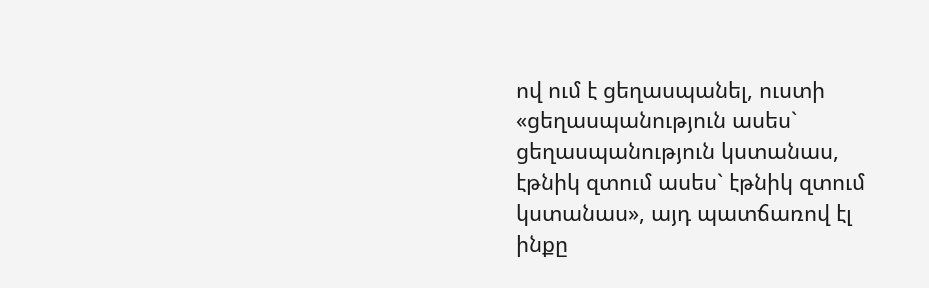ով ում է ցեղասպանել, ուստի «ցեղասպանություն ասես` ցեղասպանություն կստանաս, էթնիկ զտում ասես` էթնիկ զտում կստանաս», այդ պատճառով էլ ինքը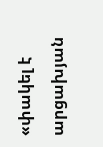«փակել է արցախյան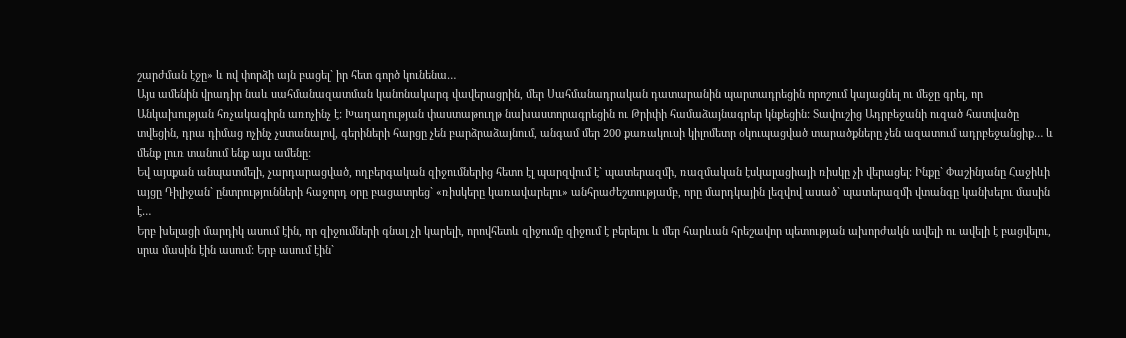շարժման էջը» և ով փորձի այն բացել` իր հետ գործ կունենա…
Այս ամենին վրադիր նաև սահմանազատման կանոնակարգ վավերացրին, մեր Սահմանադրական դատարանին պարտադրեցին որոշում կայացնել ու մեջը գրել, որ Անկախության հռչակագիրն առոչինչ է: Խաղաղության փաստաթուղթ նախաստորագրեցին ու Թրիփի համաձայնագրեր կնքեցին: Տավուշից Ադրբեջանի ուզած հատվածը տվեցին, դրա դիմաց ոչինչ չստանալով, գերիների հարցը չեն բարձրաձայնում, անգամ մեր 200 քառակուսի կիլոմետր օկուպացված տարածքները չեն ազատում ադրբեջանցիք… և մենք լուռ տանում ենք այս ամենը:
Եվ այսքան անպատմելի, չարդարացված, ողբերգական զիջումներից հետո էլ պարզվում է` պատերազմի, ռազմական էսկալացիայի ռիսկը չի վերացել: Ինքը` Փաշինյանը Հաջիևի այցը Դիլիջան` ընտրությունների հաջորդ օրը բացատրեց` «ռիսկերը կառավարելու» անհրաժեշտությամբ, որը մարդկային լեզվով ասած` պատերազմի վտանգը կանխելու մասին է…
Երբ խելացի մարդիկ ասում էին, որ զիջումների գնալ չի կարելի, որովհետև զիջումը զիջում է բերելու և մեր հարևան հրեշավոր պետության ախորժակն ավելի ու ավելի է բացվելու, սրա մասին էին ասում: Երբ ասում էին`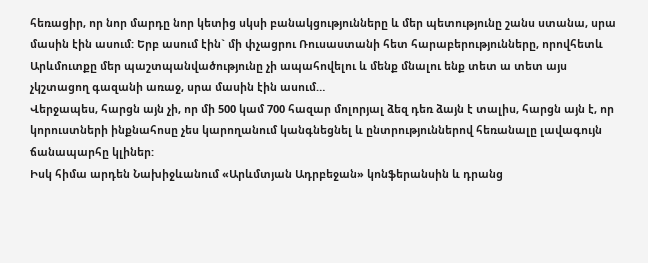հեռացիր, որ նոր մարդը նոր կետից սկսի բանակցությունները և մեր պետությունը շանս ստանա, սրա մասին էին ասում: Երբ ասում էին` մի փչացրու Ռուսաստանի հետ հարաբերությունները, որովհետև Արևմուտքը մեր պաշտպանվածությունը չի ապահովելու և մենք մնալու ենք տետ ա տետ այս չկշտացող գազանի առաջ, սրա մասին էին ասում…
Վերջապես, հարցն այն չի, որ մի 500 կամ 700 հազար մոլորյալ ձեզ դեռ ձայն է տալիս, հարցն այն է, որ կորուստների ինքնահոսը չես կարողանում կանգնեցնել և ընտրություններով հեռանալը լավագույն ճանապարհը կլիներ:
Իսկ հիմա արդեն Նախիջևանում «Արևմտյան Ադրբեջան» կոնֆերանսին և դրանց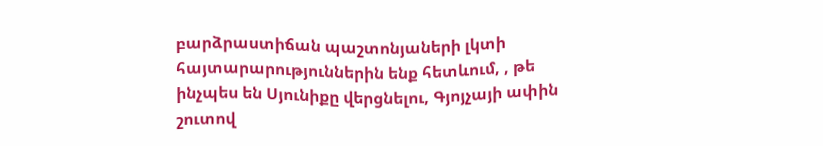բարձրաստիճան պաշտոնյաների լկտի հայտարարություններին ենք հետևում, , թե ինչպես են Սյունիքը վերցնելու, Գյոյչայի ափին շուտով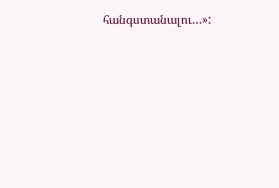հանգստանալու…»: